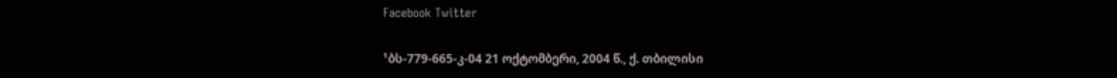Facebook Twitter

¹ბს-779-665-კ-04 21 ოქტომბერი, 2004 წ., ქ. თბილისი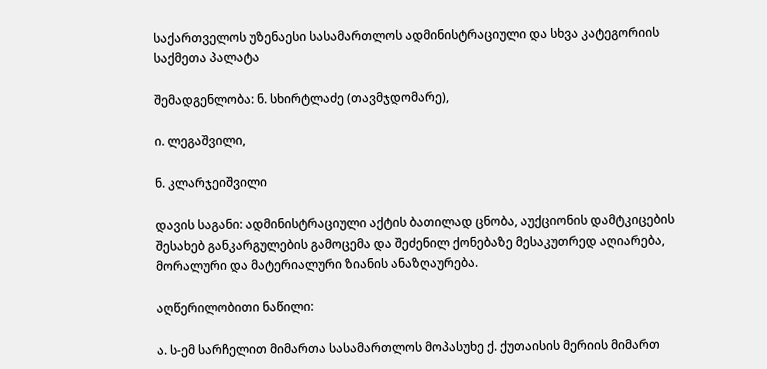საქართველოს უზენაესი სასამართლოს ადმინისტრაციული და სხვა კატეგორიის საქმეთა პალატა

შემადგენლობა: ნ. სხირტლაძე (თავმჯდომარე),

ი. ლეგაშვილი,

ნ. კლარჯეიშვილი

დავის საგანი: ადმინისტრაციული აქტის ბათილად ცნობა, აუქციონის დამტკიცების შესახებ განკარგულების გამოცემა და შეძენილ ქონებაზე მესაკუთრედ აღიარება, მორალური და მატერიალური ზიანის ანაზღაურება.

აღწერილობითი ნაწილი:

ა. ს-ემ სარჩელით მიმართა სასამართლოს მოპასუხე ქ. ქუთაისის მერიის მიმართ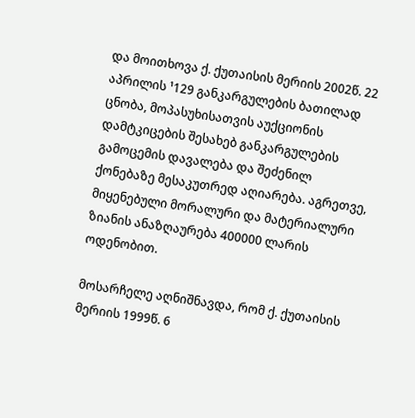და მოითხოვა ქ. ქუთაისის მერიის 2002წ. 22 აპრილის ¹129 განკარგულების ბათილად ცნობა, მოპასუხისათვის აუქციონის დამტკიცების შესახებ განკარგულების გამოცემის დავალება და შეძენილ ქონებაზე მესაკუთრედ აღიარება. აგრეთვე, მიყენებული მორალური და მატერიალური ზიანის ანაზღაურება 400000 ლარის ოდენობით.

მოსარჩელე აღნიშნავდა, რომ ქ. ქუთაისის მერიის 1999წ. 6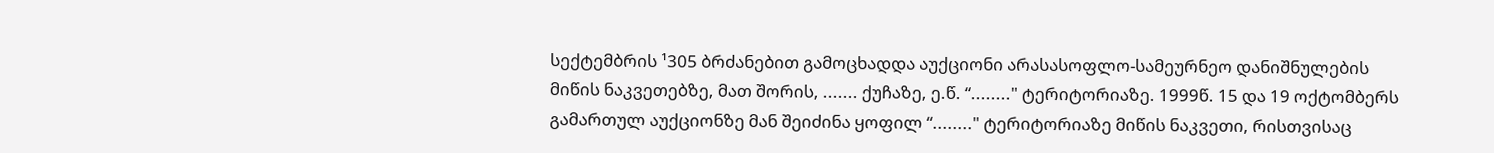სექტემბრის ¹305 ბრძანებით გამოცხადდა აუქციონი არასასოფლო-სამეურნეო დანიშნულების მიწის ნაკვეთებზე, მათ შორის, ....... ქუჩაზე, ე.წ. “........" ტერიტორიაზე. 1999წ. 15 და 19 ოქტომბერს გამართულ აუქციონზე მან შეიძინა ყოფილ “........" ტერიტორიაზე მიწის ნაკვეთი, რისთვისაც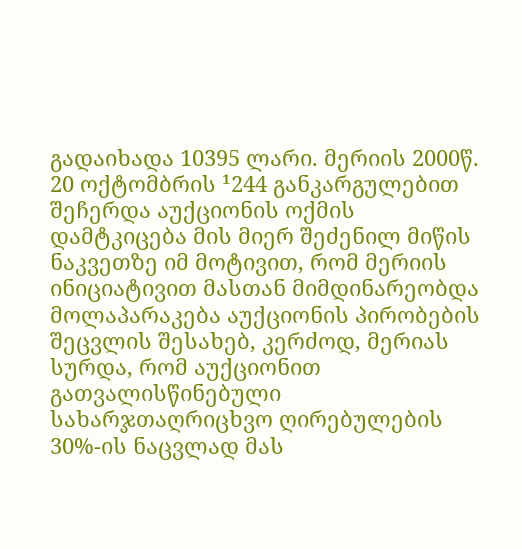გადაიხადა 10395 ლარი. მერიის 2000წ. 20 ოქტომბრის ¹244 განკარგულებით შეჩერდა აუქციონის ოქმის დამტკიცება მის მიერ შეძენილ მიწის ნაკვეთზე იმ მოტივით, რომ მერიის ინიციატივით მასთან მიმდინარეობდა მოლაპარაკება აუქციონის პირობების შეცვლის შესახებ, კერძოდ, მერიას სურდა, რომ აუქციონით გათვალისწინებული სახარჯთაღრიცხვო ღირებულების 30%-ის ნაცვლად მას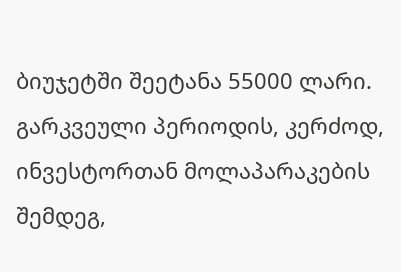ბიუჯეტში შეეტანა 55000 ლარი. გარკვეული პერიოდის, კერძოდ, ინვესტორთან მოლაპარაკების შემდეგ,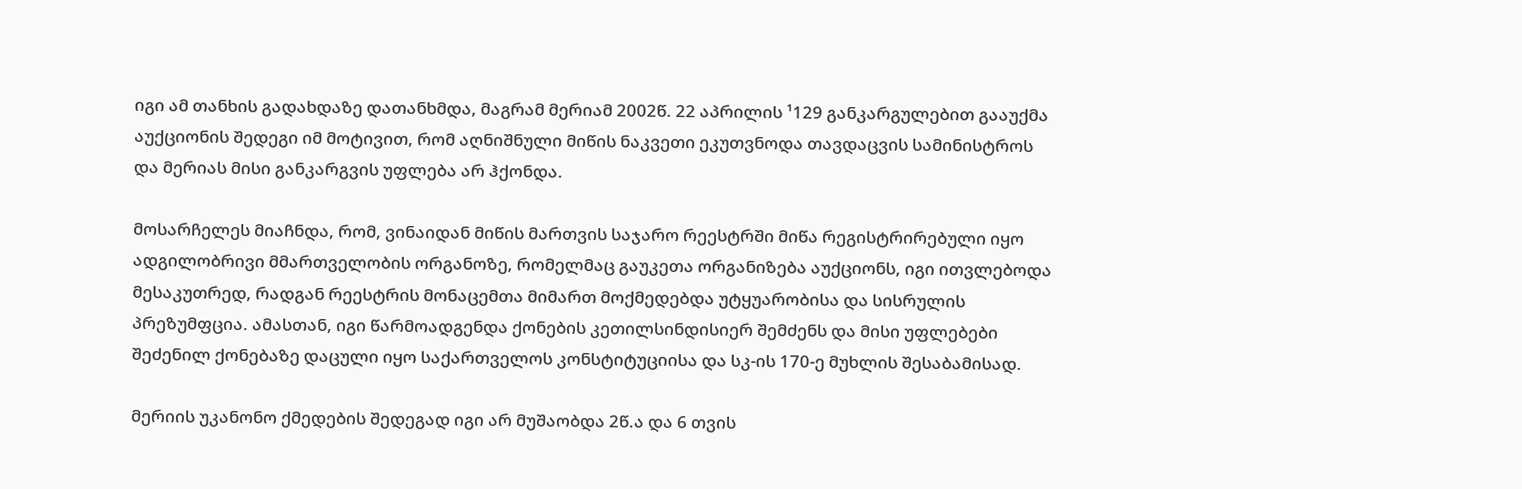იგი ამ თანხის გადახდაზე დათანხმდა, მაგრამ მერიამ 2002წ. 22 აპრილის ¹129 განკარგულებით გააუქმა აუქციონის შედეგი იმ მოტივით, რომ აღნიშნული მიწის ნაკვეთი ეკუთვნოდა თავდაცვის სამინისტროს და მერიას მისი განკარგვის უფლება არ ჰქონდა.

მოსარჩელეს მიაჩნდა, რომ, ვინაიდან მიწის მართვის საჯარო რეესტრში მიწა რეგისტრირებული იყო ადგილობრივი მმართველობის ორგანოზე, რომელმაც გაუკეთა ორგანიზება აუქციონს, იგი ითვლებოდა მესაკუთრედ, რადგან რეესტრის მონაცემთა მიმართ მოქმედებდა უტყუარობისა და სისრულის პრეზუმფცია. ამასთან, იგი წარმოადგენდა ქონების კეთილსინდისიერ შემძენს და მისი უფლებები შეძენილ ქონებაზე დაცული იყო საქართველოს კონსტიტუციისა და სკ-ის 170-ე მუხლის შესაბამისად.

მერიის უკანონო ქმედების შედეგად იგი არ მუშაობდა 2წ.ა და 6 თვის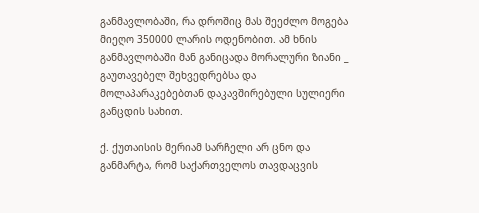განმავლობაში, რა დროშიც მას შეეძლო მოგება მიეღო 350000 ლარის ოდენობით. ამ ხნის განმავლობაში მან განიცადა მორალური ზიანი _ გაუთავებელ შეხვედრებსა და მოლაპარაკებებთან დაკავშირებული სულიერი განცდის სახით.

ქ. ქუთაისის მერიამ სარჩელი არ ცნო და განმარტა, რომ საქართველოს თავდაცვის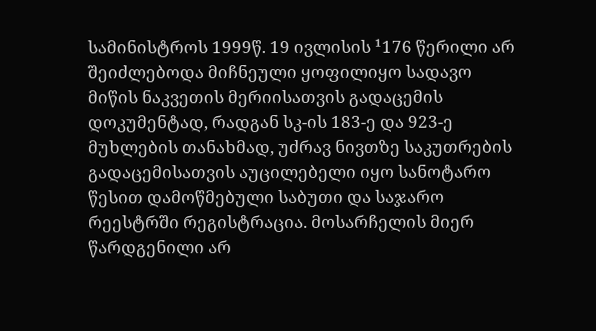სამინისტროს 1999წ. 19 ივლისის ¹176 წერილი არ შეიძლებოდა მიჩნეული ყოფილიყო სადავო მიწის ნაკვეთის მერიისათვის გადაცემის დოკუმენტად, რადგან სკ-ის 183-ე და 923-ე მუხლების თანახმად, უძრავ ნივთზე საკუთრების გადაცემისათვის აუცილებელი იყო სანოტარო წესით დამოწმებული საბუთი და საჯარო რეესტრში რეგისტრაცია. მოსარჩელის მიერ წარდგენილი არ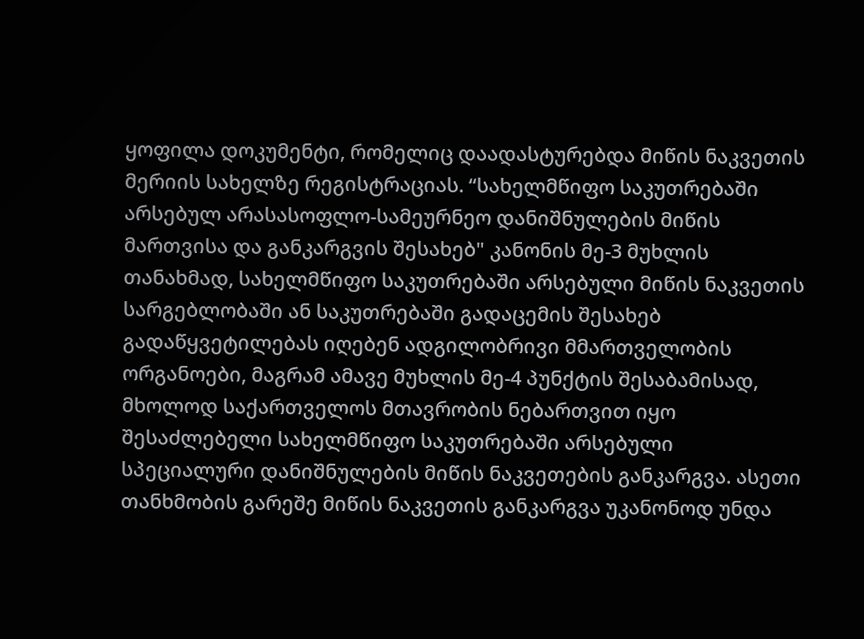ყოფილა დოკუმენტი, რომელიც დაადასტურებდა მიწის ნაკვეთის მერიის სახელზე რეგისტრაციას. “სახელმწიფო საკუთრებაში არსებულ არასასოფლო-სამეურნეო დანიშნულების მიწის მართვისა და განკარგვის შესახებ" კანონის მე-3 მუხლის თანახმად, სახელმწიფო საკუთრებაში არსებული მიწის ნაკვეთის სარგებლობაში ან საკუთრებაში გადაცემის შესახებ გადაწყვეტილებას იღებენ ადგილობრივი მმართველობის ორგანოები, მაგრამ ამავე მუხლის მე-4 პუნქტის შესაბამისად, მხოლოდ საქართველოს მთავრობის ნებართვით იყო შესაძლებელი სახელმწიფო საკუთრებაში არსებული სპეციალური დანიშნულების მიწის ნაკვეთების განკარგვა. ასეთი თანხმობის გარეშე მიწის ნაკვეთის განკარგვა უკანონოდ უნდა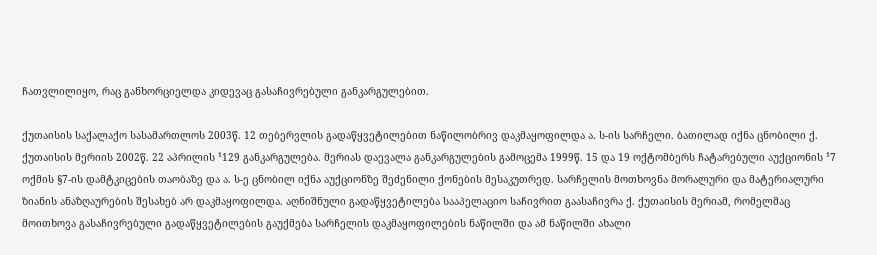ჩათვლილიყო, რაც განხორციელდა კიდევაც გასაჩივრებული განკარგულებით.

ქუთაისის საქალაქო სასამართლოს 2003წ. 12 თებერვლის გადაწყვეტილებით ნაწილობრივ დაკმაყოფილდა ა. ს-ის სარჩელი. ბათილად იქნა ცნობილი ქ. ქუთაისის მერიის 2002წ. 22 აპრილის ¹129 განკარგულება. მერიას დაევალა განკარგულების გამოცემა 1999წ. 15 და 19 ოქტომბერს ჩატარებული აუქციონის ¹7 ოქმის §7-ის დამტკიცების თაობაზე და ა. ს-ე ცნობილ იქნა აუქციონზე შეძენილი ქონების მესაკუთრედ. სარჩელის მოთხოვნა მორალური და მატერიალური ზიანის ანაზღაურების შესახებ არ დაკმაყოფილდა. აღნიშნული გადაწყვეტილება სააპელაციო საჩივრით გაასაჩივრა ქ. ქუთაისის მერიამ, რომელმაც მოითხოვა გასაჩივრებული გადაწყვეტილების გაუქმება სარჩელის დაკმაყოფილების ნაწილში და ამ ნაწილში ახალი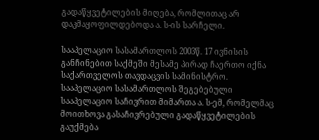გადაწყვეტილების მიღება, რომლითაც არ დაკმაყოფილდებოდა ა. ს-ის სარჩელი.

სააპელაციო სასამართლოს 2003წ. 17 ივნისის განჩინებით საქმეში მესამე პირად ჩაერთო იქნა საქართველოს თავდაცვის სამინისტრო. სააპელაციო სასამართლოს შეგებებული სააპელაციო საჩივრით მიმართა ა. ს-ემ, რომელმაც მოითხოვა გასაჩივრებული გადაწყვეტილების გაუქმება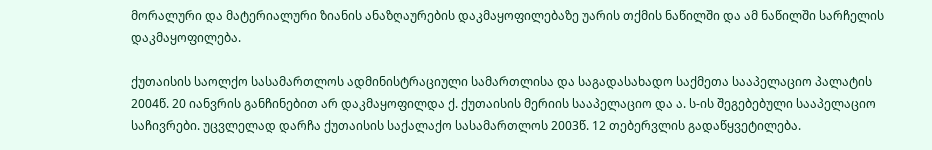მორალური და მატერიალური ზიანის ანაზღაურების დაკმაყოფილებაზე უარის თქმის ნაწილში და ამ ნაწილში სარჩელის დაკმაყოფილება.

ქუთაისის საოლქო სასამართლოს ადმინისტრაციული სამართლისა და საგადასახადო საქმეთა სააპელაციო პალატის 2004წ. 20 იანვრის განჩინებით არ დაკმაყოფილდა ქ. ქუთაისის მერიის სააპელაციო და ა. ს-ის შეგებებული სააპელაციო საჩივრები. უცვლელად დარჩა ქუთაისის საქალაქო სასამართლოს 2003წ. 12 თებერვლის გადაწყვეტილება.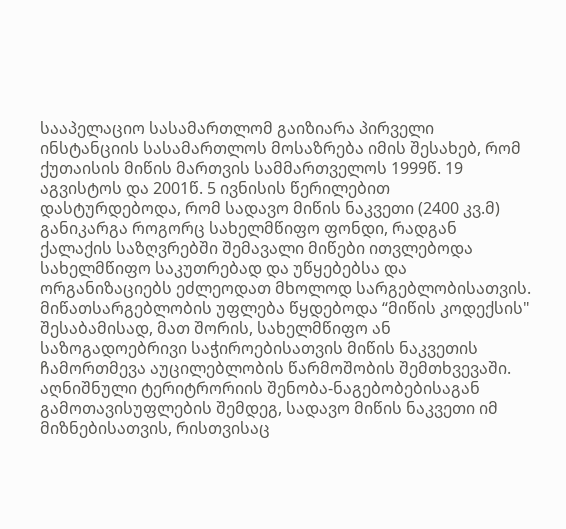სააპელაციო სასამართლომ გაიზიარა პირველი ინსტანციის სასამართლოს მოსაზრება იმის შესახებ, რომ ქუთაისის მიწის მართვის სამმართველოს 1999წ. 19 აგვისტოს და 2001წ. 5 ივნისის წერილებით დასტურდებოდა, რომ სადავო მიწის ნაკვეთი (2400 კვ.მ) განიკარგა როგორც სახელმწიფო ფონდი, რადგან ქალაქის საზღვრებში შემავალი მიწები ითვლებოდა სახელმწიფო საკუთრებად და უწყებებსა და ორგანიზაციებს ეძლეოდათ მხოლოდ სარგებლობისათვის. მიწათსარგებლობის უფლება წყდებოდა “მიწის კოდექსის" შესაბამისად, მათ შორის, სახელმწიფო ან საზოგადოებრივი საჭიროებისათვის მიწის ნაკვეთის ჩამორთმევა აუცილებლობის წარმოშობის შემთხვევაში. აღნიშნული ტერიტრორიის შენობა-ნაგებობებისაგან გამოთავისუფლების შემდეგ, სადავო მიწის ნაკვეთი იმ მიზნებისათვის, რისთვისაც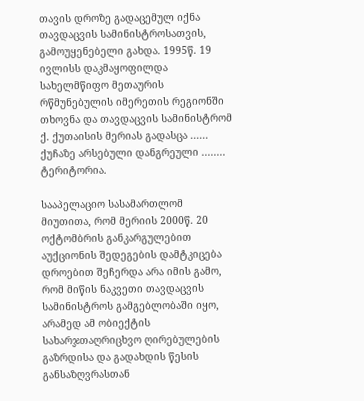თავის დროზე გადაცემულ იქნა თავდაცვის სამინისტროსათვის, გამოუყენებელი გახდა. 1995წ. 19 ივლისს დაკმაყოფილდა სახელმწიფო მეთაურის რწმუნებულის იმერეთის რეგიონში თხოვნა და თავდაცვის სამინისტრომ ქ. ქუთაისის მერიას გადასცა ...... ქუჩაზე არსებული დანგრეული ........ ტერიტორია.

სააპელაციო სასამართლომ მიუთითა, რომ მერიის 2000წ. 20 ოქტომბრის განკარგულებით აუქციონის შედეგების დამტკიცება დროებით შეჩერდა არა იმის გამო, რომ მიწის ნაკვეთი თავდაცვის სამინისტროს გამგებლობაში იყო, არამედ ამ ობიექტის სახარჯთაღრიცხვო ღირებულების გაზრდისა და გადახდის წესის განსაზღვრასთან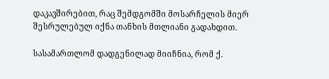დაკავშირებით, რაც შემდგომში მოსარჩელის მიერ შესრულებულ იქნა თანხის მთლიანი გადახდით.

სასამართლომ დადგენილად მიიჩნია, რომ ქ.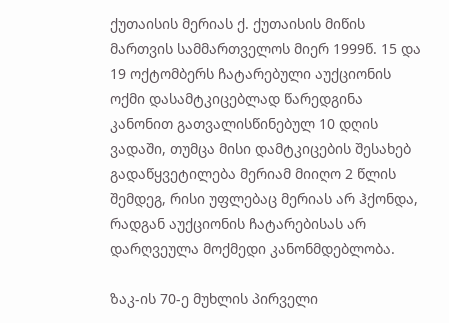ქუთაისის მერიას ქ. ქუთაისის მიწის მართვის სამმართველოს მიერ 1999წ. 15 და 19 ოქტომბერს ჩატარებული აუქციონის ოქმი დასამტკიცებლად წარედგინა კანონით გათვალისწინებულ 10 დღის ვადაში, თუმცა მისი დამტკიცების შესახებ გადაწყვეტილება მერიამ მიიღო 2 წლის შემდეგ, რისი უფლებაც მერიას არ ჰქონდა, რადგან აუქციონის ჩატარებისას არ დარღვეულა მოქმედი კანონმდებლობა.

ზაკ-ის 70-ე მუხლის პირველი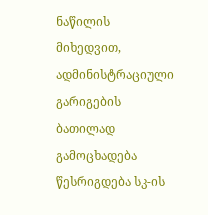ნაწილის მიხედვით, ადმინისტრაციული გარიგების ბათილად გამოცხადება წესრიგდება სკ-ის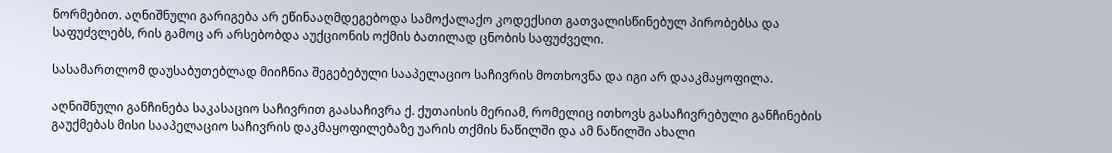ნორმებით. აღნიშნული გარიგება არ ეწინააღმდეგებოდა სამოქალაქო კოდექსით გათვალისწინებულ პირობებსა და საფუძვლებს, რის გამოც არ არსებობდა აუქციონის ოქმის ბათილად ცნობის საფუძველი.

სასამართლომ დაუსაბუთებლად მიიჩნია შეგებებული სააპელაციო საჩივრის მოთხოვნა და იგი არ დააკმაყოფილა.

აღნიშნული განჩინება საკასაციო საჩივრით გაასაჩივრა ქ. ქუთაისის მერიამ, რომელიც ითხოვს გასაჩივრებული განჩინების გაუქმებას მისი სააპელაციო საჩივრის დაკმაყოფილებაზე უარის თქმის ნაწილში და ამ ნაწილში ახალი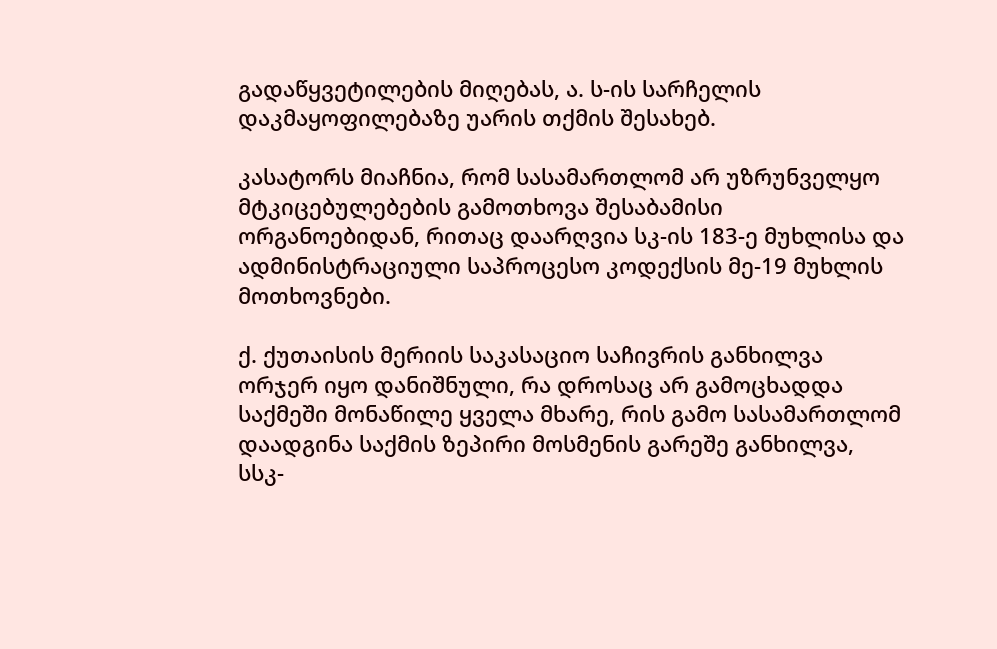გადაწყვეტილების მიღებას, ა. ს-ის სარჩელის დაკმაყოფილებაზე უარის თქმის შესახებ.

კასატორს მიაჩნია, რომ სასამართლომ არ უზრუნველყო მტკიცებულებების გამოთხოვა შესაბამისი ორგანოებიდან, რითაც დაარღვია სკ-ის 183-ე მუხლისა და ადმინისტრაციული საპროცესო კოდექსის მე-19 მუხლის მოთხოვნები.

ქ. ქუთაისის მერიის საკასაციო საჩივრის განხილვა ორჯერ იყო დანიშნული, რა დროსაც არ გამოცხადდა საქმეში მონაწილე ყველა მხარე, რის გამო სასამართლომ დაადგინა საქმის ზეპირი მოსმენის გარეშე განხილვა, სსკ-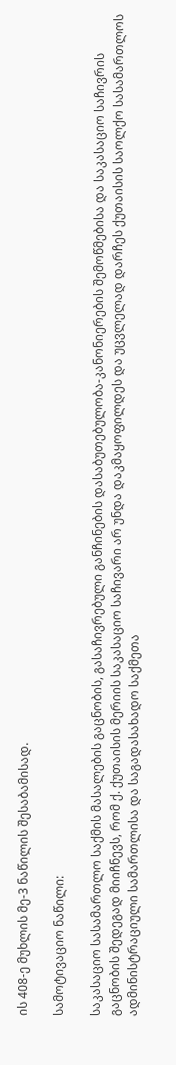ის 408-ე მუხლის მე-3 ნაწილის შესაბამისად.

სამოტივაციო ნაწილი:

საკასაციო სასამართლო საქმის მასალების გაცნობის, გასაჩივრებული განჩინების დასაბუთებულობა-კანონიერების შემოწმებისა და საკასაციო საჩივრის გაცნობის შედეგად მიიჩნევს, რომ ქ. ქუთაისის მერიის საკასაციო საჩივარი არ უნდა დაკმაყოფილდეს და უცვლელად დარჩეს ქუთაისის საოლქო სასამართლოს ადმინისტრაციული სამართლისა და საგადასახადო საქმეთა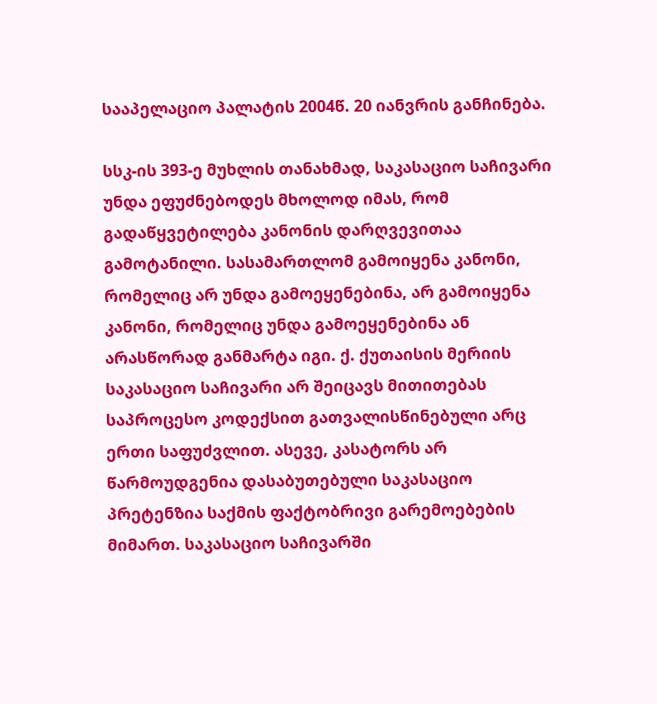სააპელაციო პალატის 2004წ. 20 იანვრის განჩინება.

სსკ-ის 393-ე მუხლის თანახმად, საკასაციო საჩივარი უნდა ეფუძნებოდეს მხოლოდ იმას, რომ გადაწყვეტილება კანონის დარღვევითაა გამოტანილი. სასამართლომ გამოიყენა კანონი, რომელიც არ უნდა გამოეყენებინა, არ გამოიყენა კანონი, რომელიც უნდა გამოეყენებინა ან არასწორად განმარტა იგი. ქ. ქუთაისის მერიის საკასაციო საჩივარი არ შეიცავს მითითებას საპროცესო კოდექსით გათვალისწინებული არც ერთი საფუძვლით. ასევე, კასატორს არ წარმოუდგენია დასაბუთებული საკასაციო პრეტენზია საქმის ფაქტობრივი გარემოებების მიმართ. საკასაციო საჩივარში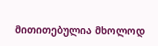მითითებულია მხოლოდ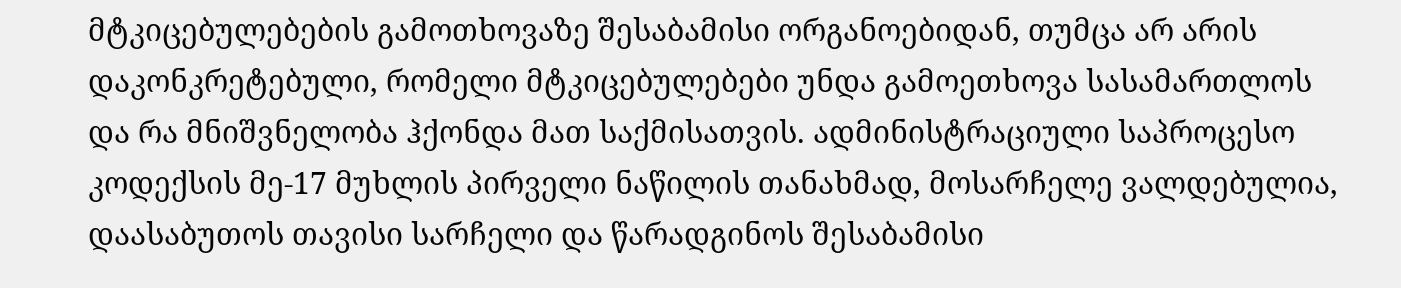მტკიცებულებების გამოთხოვაზე შესაბამისი ორგანოებიდან, თუმცა არ არის დაკონკრეტებული, რომელი მტკიცებულებები უნდა გამოეთხოვა სასამართლოს და რა მნიშვნელობა ჰქონდა მათ საქმისათვის. ადმინისტრაციული საპროცესო კოდექსის მე-17 მუხლის პირველი ნაწილის თანახმად, მოსარჩელე ვალდებულია, დაასაბუთოს თავისი სარჩელი და წარადგინოს შესაბამისი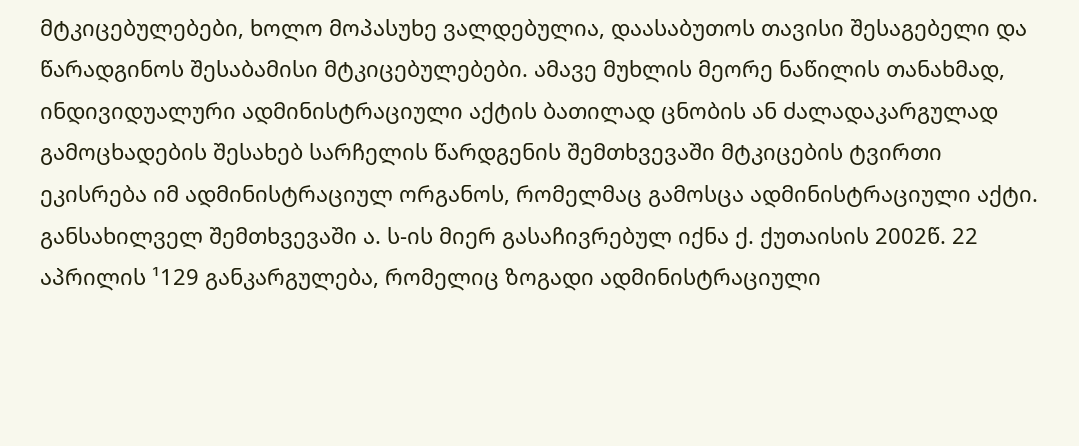მტკიცებულებები, ხოლო მოპასუხე ვალდებულია, დაასაბუთოს თავისი შესაგებელი და წარადგინოს შესაბამისი მტკიცებულებები. ამავე მუხლის მეორე ნაწილის თანახმად, ინდივიდუალური ადმინისტრაციული აქტის ბათილად ცნობის ან ძალადაკარგულად გამოცხადების შესახებ სარჩელის წარდგენის შემთხვევაში მტკიცების ტვირთი ეკისრება იმ ადმინისტრაციულ ორგანოს, რომელმაც გამოსცა ადმინისტრაციული აქტი. განსახილველ შემთხვევაში ა. ს-ის მიერ გასაჩივრებულ იქნა ქ. ქუთაისის 2002წ. 22 აპრილის ¹129 განკარგულება, რომელიც ზოგადი ადმინისტრაციული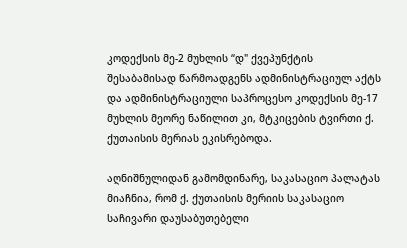კოდექსის მე-2 მუხლის “დ" ქვეპუნქტის შესაბამისად წარმოადგენს ადმინისტრაციულ აქტს და ადმინისტრაციული საპროცესო კოდექსის მე-17 მუხლის მეორე ნაწილით კი, მტკიცების ტვირთი ქ. ქუთაისის მერიას ეკისრებოდა.

აღნიშნულიდან გამომდინარე, საკასაციო პალატას მიაჩნია, რომ ქ. ქუთაისის მერიის საკასაციო საჩივარი დაუსაბუთებელი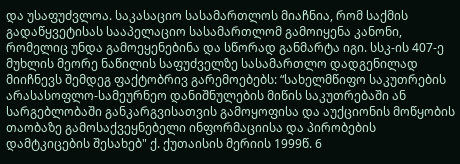და უსაფუძვლოა. საკასაციო სასამართლოს მიაჩნია, რომ საქმის გადაწყვეტისას სააპელაციო სასამართლომ გამოიყენა კანონი, რომელიც უნდა გამოეყენებინა და სწორად განმარტა იგი. სსკ-ის 407-ე მუხლის მეორე ნაწილის საფუძველზე სასამართლო დადგენილად მიიჩნევს შემდეგ ფაქტობრივ გარემოებებს: “სახელმწიფო საკუთრების არასასოფლო-სამეურნეო დანიშნულების მიწის საკუთრებაში ან სარგებლობაში განკარგვისათვის გამოყოფისა და აუქციონის მოწყობის თაობაზე გამოსაქვეყნებელი ინფორმაციისა და პირობების დამტკიცების შესახებ" ქ. ქუთაისის მერიის 1999წ. 6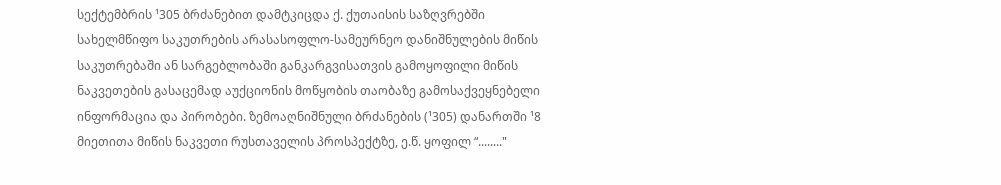სექტემბრის ¹305 ბრძანებით დამტკიცდა ქ. ქუთაისის საზღვრებში სახელმწიფო საკუთრების არასასოფლო-სამეურნეო დანიშნულების მიწის საკუთრებაში ან სარგებლობაში განკარგვისათვის გამოყოფილი მიწის ნაკვეთების გასაცემად აუქციონის მოწყობის თაობაზე გამოსაქვეყნებელი ინფორმაცია და პირობები. ზემოაღნიშნული ბრძანების (¹305) დანართში ¹8 მიეთითა მიწის ნაკვეთი რუსთაველის პროსპექტზე, ე.წ. ყოფილ “........"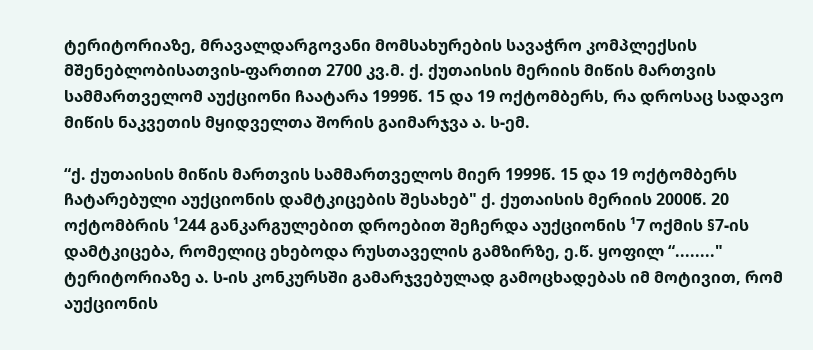ტერიტორიაზე, მრავალდარგოვანი მომსახურების სავაჭრო კომპლექსის მშენებლობისათვის-ფართით 2700 კვ.მ. ქ. ქუთაისის მერიის მიწის მართვის სამმართველომ აუქციონი ჩაატარა 1999წ. 15 და 19 ოქტომბერს, რა დროსაც სადავო მიწის ნაკვეთის მყიდველთა შორის გაიმარჯვა ა. ს-ემ.

“ქ. ქუთაისის მიწის მართვის სამმართველოს მიერ 1999წ. 15 და 19 ოქტომბერს ჩატარებული აუქციონის დამტკიცების შესახებ" ქ. ქუთაისის მერიის 2000წ. 20 ოქტომბრის ¹244 განკარგულებით დროებით შეჩერდა აუქციონის ¹7 ოქმის §7-ის დამტკიცება, რომელიც ეხებოდა რუსთაველის გამზირზე, ე.წ. ყოფილ “........" ტერიტორიაზე ა. ს-ის კონკურსში გამარჯვებულად გამოცხადებას იმ მოტივით, რომ აუქციონის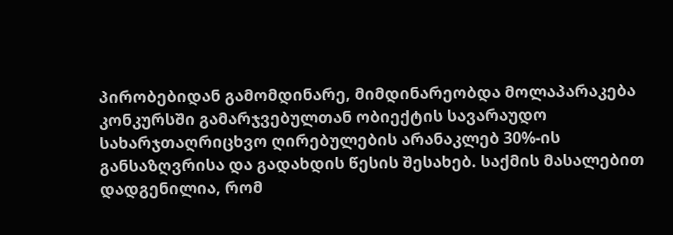პირობებიდან გამომდინარე, მიმდინარეობდა მოლაპარაკება კონკურსში გამარჯვებულთან ობიექტის სავარაუდო სახარჯთაღრიცხვო ღირებულების არანაკლებ 30%-ის განსაზღვრისა და გადახდის წესის შესახებ. საქმის მასალებით დადგენილია, რომ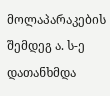მოლაპარაკების შემდეგ ა. ს-ე დათანხმდა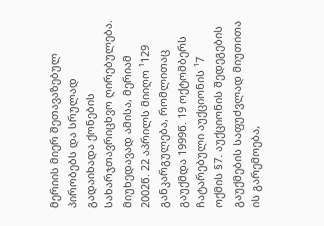მერიის მიერ შეთავაზებულ პირობებს და სრულად გადაიხადა ქონების სახარჯთავრიცხვო ღირებულება. მიუხედავად ამისა, მერიამ 2002წ. 22 აპრილს მიიღო ¹129 განკარგულება, რომლითაც გაუქმდა 1999წ. 19 ოქტომბერს ჩატარებული აუქციონის ¹7 ოქმის §7. აუქციონის შედეგების გაუქმების საფუძვლად მიუთითა ის გარემოება,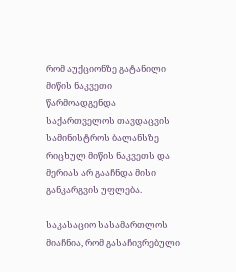რომ აუქციონზე გატანილი მიწის ნაკვეთი წარმოადგენდა საქართველოს თავდაცვის სამინისტროს ბალანსზე რიცხულ მიწის ნაკვეთს და მერიას არ გააჩნდა მისი განკარგვის უფლება.

საკასაციო სასამართლოს მიაჩნია, რომ გასაჩივრებული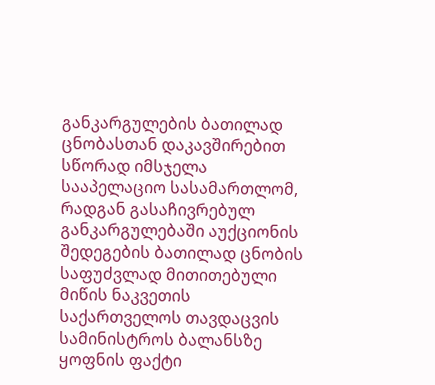განკარგულების ბათილად ცნობასთან დაკავშირებით სწორად იმსჯელა სააპელაციო სასამართლომ, რადგან გასაჩივრებულ განკარგულებაში აუქციონის შედეგების ბათილად ცნობის საფუძვლად მითითებული მიწის ნაკვეთის საქართველოს თავდაცვის სამინისტროს ბალანსზე ყოფნის ფაქტი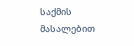საქმის მასალებით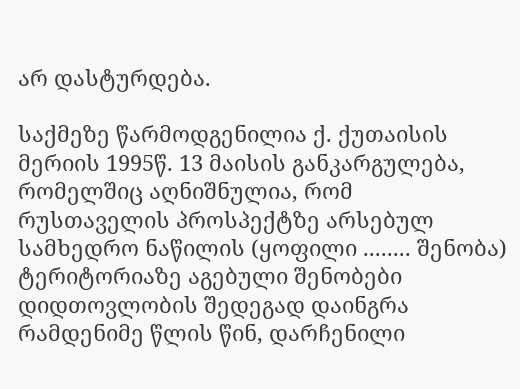არ დასტურდება.

საქმეზე წარმოდგენილია ქ. ქუთაისის მერიის 1995წ. 13 მაისის განკარგულება, რომელშიც აღნიშნულია, რომ რუსთაველის პროსპექტზე არსებულ სამხედრო ნაწილის (ყოფილი ........ შენობა) ტერიტორიაზე აგებული შენობები დიდთოვლობის შედეგად დაინგრა რამდენიმე წლის წინ, დარჩენილი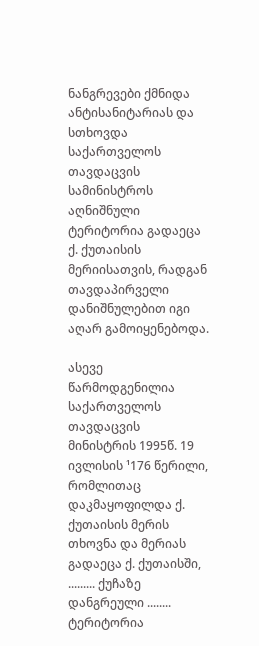ნანგრევები ქმნიდა ანტისანიტარიას და სთხოვდა საქართველოს თავდაცვის სამინისტროს აღნიშნული ტერიტორია გადაეცა ქ. ქუთაისის მერიისათვის, რადგან თავდაპირველი დანიშნულებით იგი აღარ გამოიყენებოდა.

ასევე წარმოდგენილია საქართველოს თავდაცვის მინისტრის 1995წ. 19 ივლისის ¹176 წერილი, რომლითაც დაკმაყოფილდა ქ. ქუთაისის მერის თხოვნა და მერიას გადაეცა ქ. ქუთაისში, ......... ქუჩაზე დანგრეული ........ ტერიტორია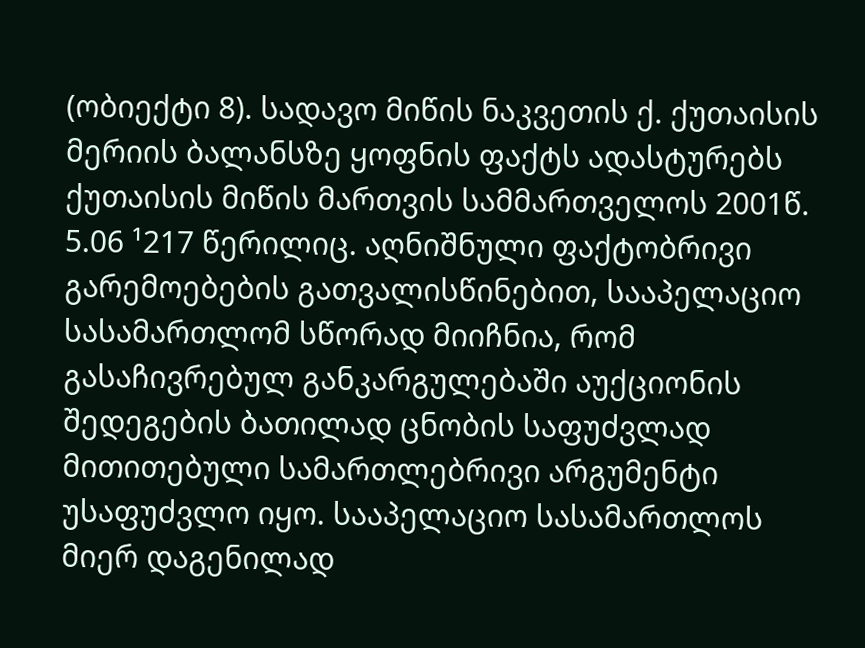(ობიექტი 8). სადავო მიწის ნაკვეთის ქ. ქუთაისის მერიის ბალანსზე ყოფნის ფაქტს ადასტურებს ქუთაისის მიწის მართვის სამმართველოს 2001წ. 5.06 ¹217 წერილიც. აღნიშნული ფაქტობრივი გარემოებების გათვალისწინებით, სააპელაციო სასამართლომ სწორად მიიჩნია, რომ გასაჩივრებულ განკარგულებაში აუქციონის შედეგების ბათილად ცნობის საფუძვლად მითითებული სამართლებრივი არგუმენტი უსაფუძვლო იყო. სააპელაციო სასამართლოს მიერ დაგენილად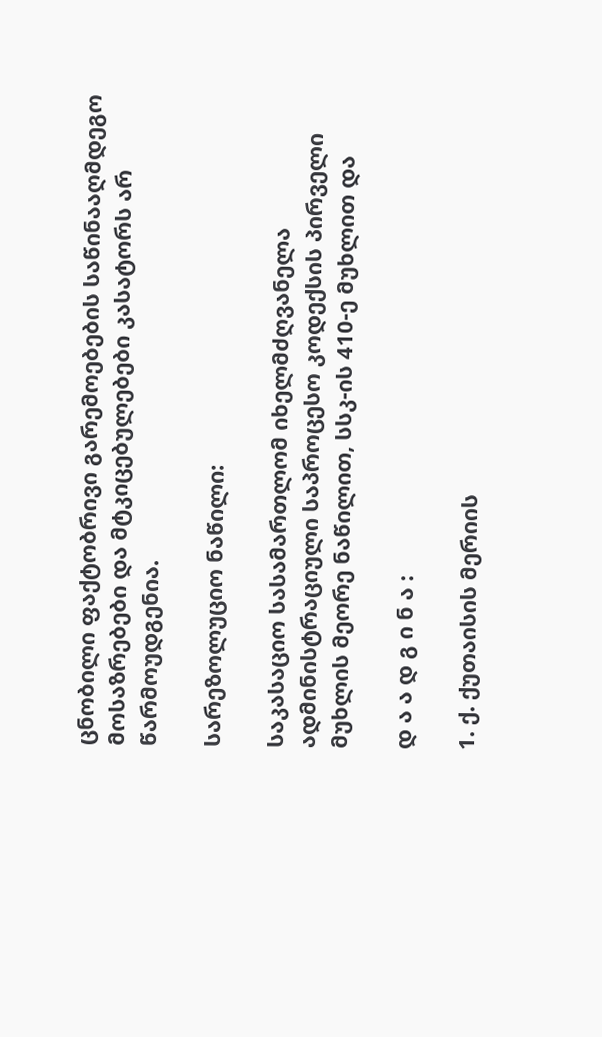ცნობილი ფაქტობრივი გარემოებების საწინააღმდეგო მოსაზრებები და მტკიცებულებები კასატორს არ წარმოუდგენია.

სარეზოლუციო ნაწილი:

საკასაციო სასამართლომ იხელმძღვანელა ადმინისტრაციული საპროცესო კოდექსის პირველი მუხლის მეორე ნაწილით, სსკ-ის 410-ე მუხლით და

დ ა ა დ გ ი ნ ა :

1. ქ. ქუთაისის მერიის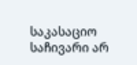საკასაციო საჩივარი არ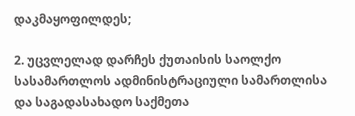დაკმაყოფილდეს;

2. უცვლელად დარჩეს ქუთაისის საოლქო სასამართლოს ადმინისტრაციული სამართლისა და საგადასახადო საქმეთა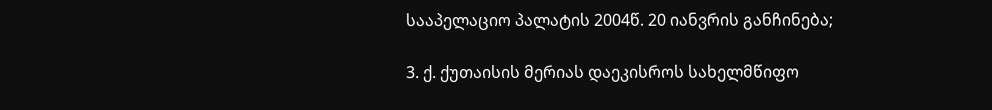სააპელაციო პალატის 2004წ. 20 იანვრის განჩინება;

3. ქ. ქუთაისის მერიას დაეკისროს სახელმწიფო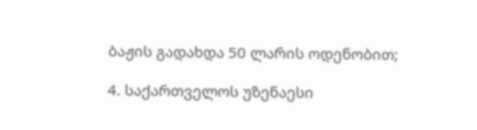ბაჟის გადახდა 50 ლარის ოდენობით;

4. საქართველოს უზენაესი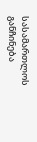სასამართლოს განჩინება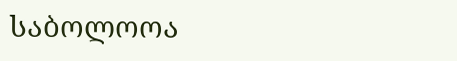საბოლოოა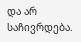და არ საჩივრდება.